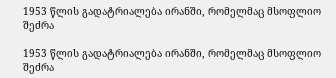1953 წლის გადატრიალება ირანში, რომელმაც მსოფლიო შეძრა

1953 წლის გადატრიალება ირანში, რომელმაც მსოფლიო შეძრა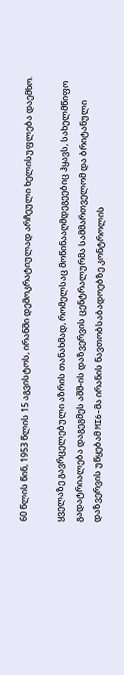60 წლის წინ, 1953 წლის 15 აგვისტოს, ირანში დემოკრატიულად არჩეული ხელისუფლება დაემხო.

ყველაზე გავრცელებული აზრის თანახმად, რომელსაც მოწინააღმდეგეებიც ჰყავს, სახელმწიფო გადატრიალება დაგეგმეს აშშ-ის დაზვერვის ცენტრალურმა სამმართველომ და ბრიტანული დაზვერვის უწყებამ MI6-მა ირანის ნავთობსაბადოებზე კონტროლის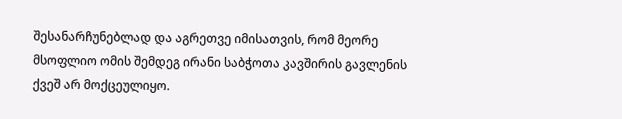შესანარჩუნებლად და აგრეთვე იმისათვის, რომ მეორე მსოფლიო ომის შემდეგ ირანი საბჭოთა კავშირის გავლენის ქვეშ არ მოქცეულიყო.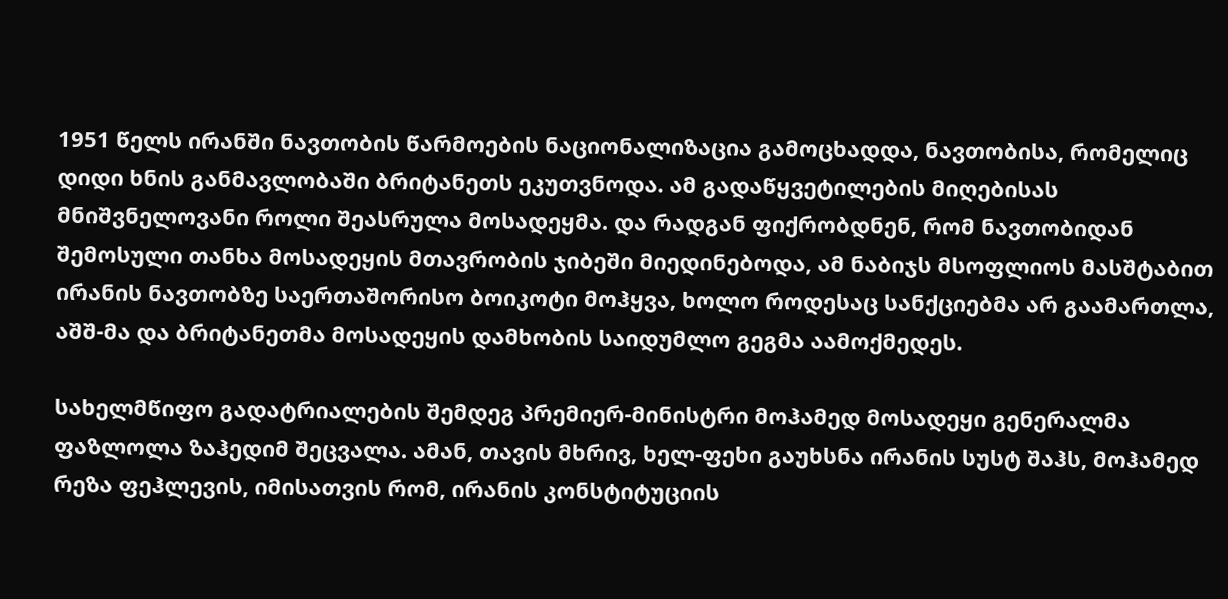1951 წელს ირანში ნავთობის წარმოების ნაციონალიზაცია გამოცხადდა, ნავთობისა, რომელიც დიდი ხნის განმავლობაში ბრიტანეთს ეკუთვნოდა. ამ გადაწყვეტილების მიღებისას მნიშვნელოვანი როლი შეასრულა მოსადეყმა. და რადგან ფიქრობდნენ, რომ ნავთობიდან შემოსული თანხა მოსადეყის მთავრობის ჯიბეში მიედინებოდა, ამ ნაბიჯს მსოფლიოს მასშტაბით ირანის ნავთობზე საერთაშორისო ბოიკოტი მოჰყვა, ხოლო როდესაც სანქციებმა არ გაამართლა, აშშ-მა და ბრიტანეთმა მოსადეყის დამხობის საიდუმლო გეგმა აამოქმედეს.

სახელმწიფო გადატრიალების შემდეგ პრემიერ-მინისტრი მოჰამედ მოსადეყი გენერალმა ფაზლოლა ზაჰედიმ შეცვალა. ამან, თავის მხრივ, ხელ-ფეხი გაუხსნა ირანის სუსტ შაჰს, მოჰამედ რეზა ფეჰლევის, იმისათვის რომ, ირანის კონსტიტუციის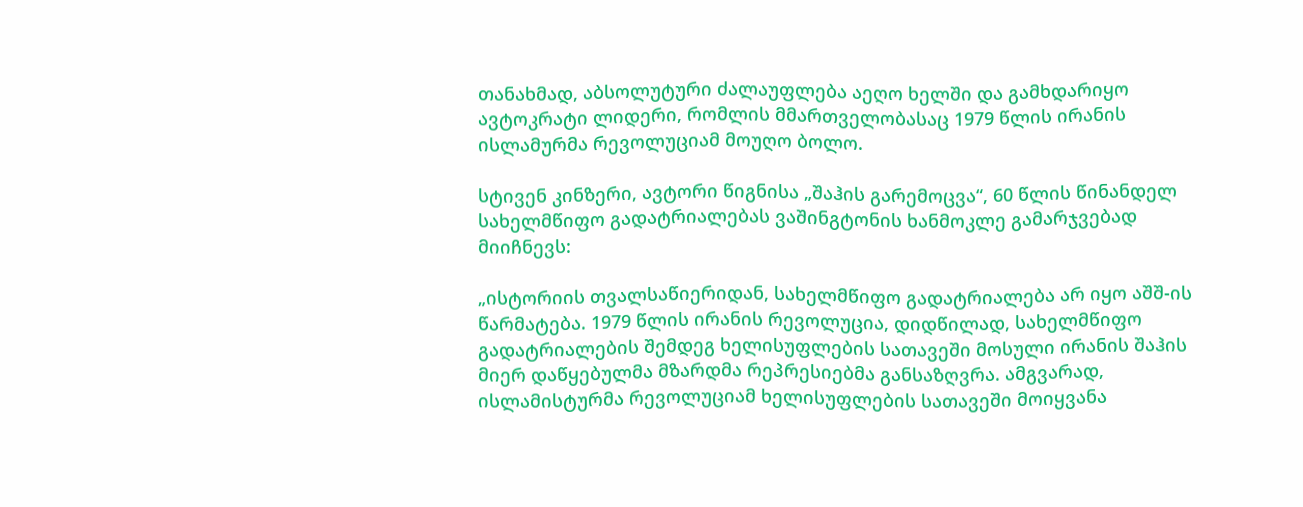თანახმად, აბსოლუტური ძალაუფლება აეღო ხელში და გამხდარიყო ავტოკრატი ლიდერი, რომლის მმართველობასაც 1979 წლის ირანის ისლამურმა რევოლუციამ მოუღო ბოლო.

სტივენ კინზერი, ავტორი წიგნისა „შაჰის გარემოცვა“, 60 წლის წინანდელ სახელმწიფო გადატრიალებას ვაშინგტონის ხანმოკლე გამარჯვებად მიიჩნევს:

„ისტორიის თვალსაწიერიდან, სახელმწიფო გადატრიალება არ იყო აშშ-ის წარმატება. 1979 წლის ირანის რევოლუცია, დიდწილად, სახელმწიფო გადატრიალების შემდეგ ხელისუფლების სათავეში მოსული ირანის შაჰის მიერ დაწყებულმა მზარდმა რეპრესიებმა განსაზღვრა. ამგვარად, ისლამისტურმა რევოლუციამ ხელისუფლების სათავეში მოიყვანა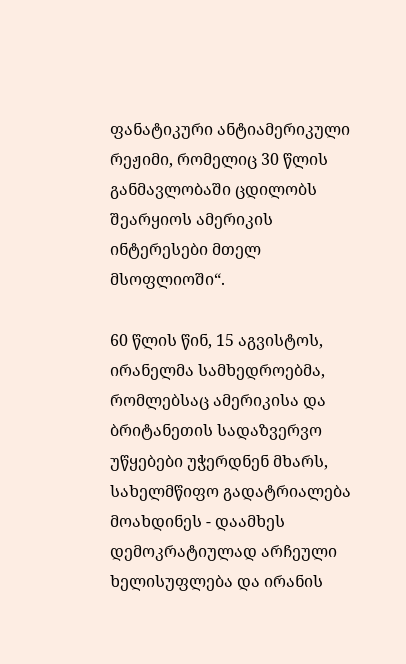ფანატიკური ანტიამერიკული რეჟიმი, რომელიც 30 წლის განმავლობაში ცდილობს შეარყიოს ამერიკის ინტერესები მთელ მსოფლიოში“.

60 წლის წინ, 15 აგვისტოს, ირანელმა სამხედროებმა, რომლებსაც ამერიკისა და ბრიტანეთის სადაზვერვო უწყებები უჭერდნენ მხარს, სახელმწიფო გადატრიალება მოახდინეს - დაამხეს დემოკრატიულად არჩეული ხელისუფლება და ირანის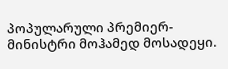პოპულარული პრემიერ-მინისტრი მოჰამედ მოსადეყი.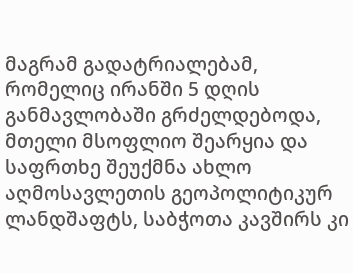მაგრამ გადატრიალებამ, რომელიც ირანში 5 დღის განმავლობაში გრძელდებოდა, მთელი მსოფლიო შეარყია და საფრთხე შეუქმნა ახლო აღმოსავლეთის გეოპოლიტიკურ ლანდშაფტს, საბჭოთა კავშირს კი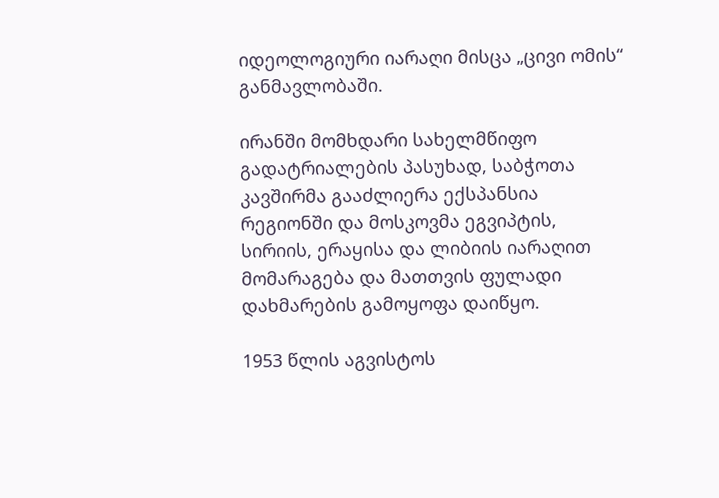იდეოლოგიური იარაღი მისცა „ცივი ომის“ განმავლობაში.

ირანში მომხდარი სახელმწიფო გადატრიალების პასუხად, საბჭოთა კავშირმა გააძლიერა ექსპანსია რეგიონში და მოსკოვმა ეგვიპტის, სირიის, ერაყისა და ლიბიის იარაღით მომარაგება და მათთვის ფულადი დახმარების გამოყოფა დაიწყო.

1953 წლის აგვისტოს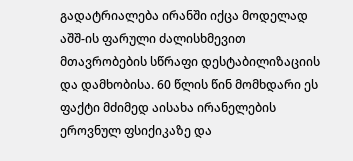გადატრიალება ირანში იქცა მოდელად აშშ-ის ფარული ძალისხმევით მთავრობების სწრაფი დესტაბილიზაციის და დამხობისა. 60 წლის წინ მომხდარი ეს ფაქტი მძიმედ აისახა ირანელების ეროვნულ ფსიქიკაზე და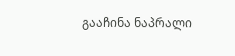გააჩინა ნაპრალი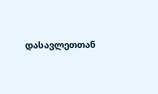დასავლეთთან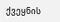ქვეყნის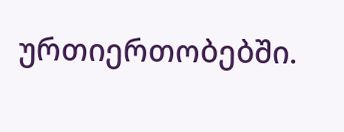ურთიერთობებში.